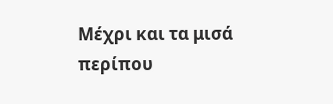Μέχρι και τα μισά περίπου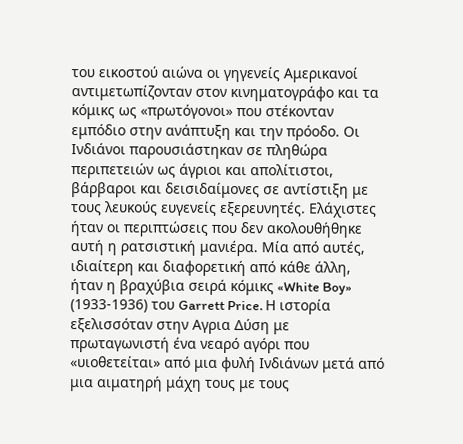του εικοστού αιώνα οι γηγενείς Αμερικανοί αντιμετωπίζονταν στον κινηματογράφο και τα κόμικς ως «πρωτόγονοι» που στέκονταν εμπόδιο στην ανάπτυξη και την πρόοδο. Οι Ινδιάνοι παρουσιάστηκαν σε πληθώρα περιπετειών ως άγριοι και απολίτιστοι, βάρβαροι και δεισιδαίμονες σε αντίστιξη με τους λευκούς ευγενείς εξερευνητές. Ελάχιστες ήταν οι περιπτώσεις που δεν ακολουθήθηκε αυτή η ρατσιστική μανιέρα. Μία από αυτές, ιδιαίτερη και διαφορετική από κάθε άλλη, ήταν η βραχύβια σειρά κόμικς «White Boy» (1933-1936) του Garrett Price. Η ιστορία εξελισσόταν στην Αγρια Δύση με πρωταγωνιστή ένα νεαρό αγόρι που «υιοθετείται» από μια φυλή Ινδιάνων μετά από μια αιματηρή μάχη τους με τους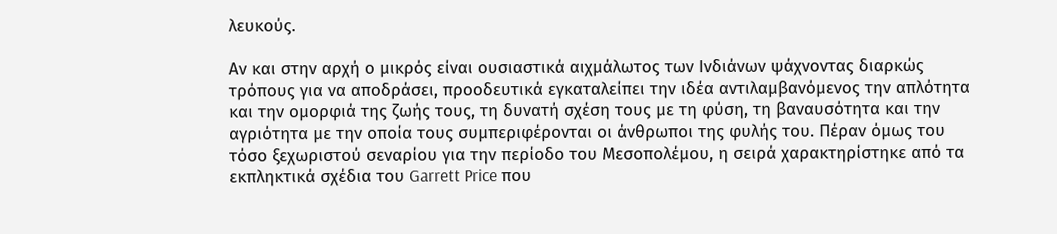λευκούς.

Αν και στην αρχή ο μικρός είναι ουσιαστικά αιχμάλωτος των Ινδιάνων ψάχνοντας διαρκώς τρόπους για να αποδράσει, προοδευτικά εγκαταλείπει την ιδέα αντιλαμβανόμενος την απλότητα και την ομορφιά της ζωής τους, τη δυνατή σχέση τους με τη φύση, τη βαναυσότητα και την αγριότητα με την οποία τους συμπεριφέρονται οι άνθρωποι της φυλής του. Πέραν όμως του τόσο ξεχωριστού σεναρίου για την περίοδο του Μεσοπολέμου, η σειρά χαρακτηρίστηκε από τα εκπληκτικά σχέδια του Garrett Price που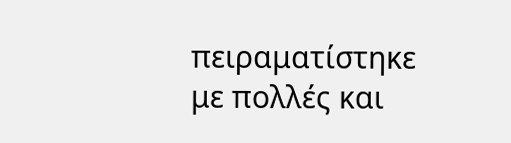πειραματίστηκε με πολλές και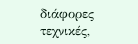διάφορες τεχνικές,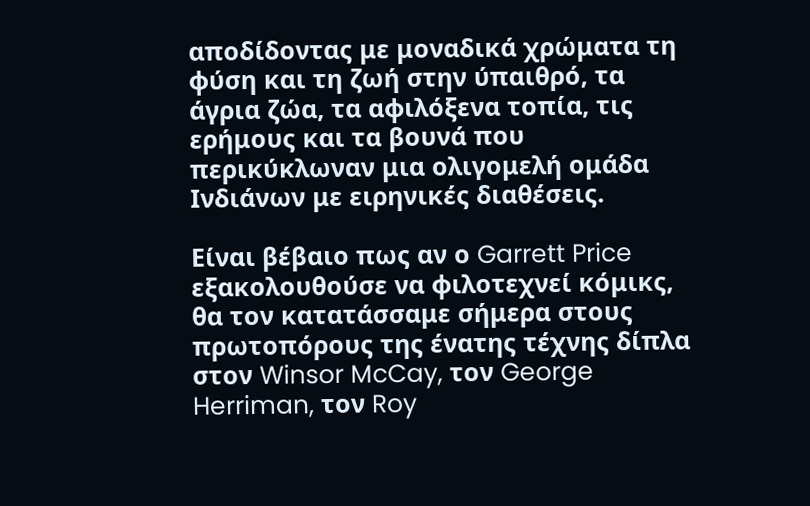αποδίδοντας με μοναδικά χρώματα τη φύση και τη ζωή στην ύπαιθρό, τα άγρια ζώα, τα αφιλόξενα τοπία, τις ερήμους και τα βουνά που περικύκλωναν μια ολιγομελή ομάδα Ινδιάνων με ειρηνικές διαθέσεις.

Είναι βέβαιο πως αν ο Garrett Price εξακολουθούσε να φιλοτεχνεί κόμικς, θα τον κατατάσσαμε σήμερα στους πρωτοπόρους της ένατης τέχνης δίπλα στον Winsor McCay, τον George Herriman, τον Roy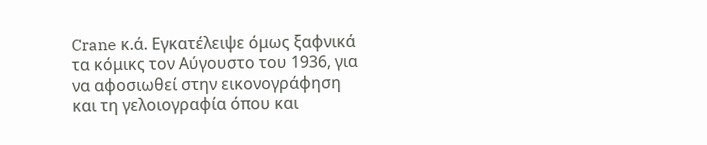Crane κ.ά. Εγκατέλειψε όμως ξαφνικά τα κόμικς τον Αύγουστο του 1936, για να αφοσιωθεί στην εικονογράφηση και τη γελοιογραφία όπου και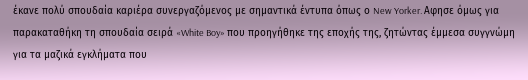έκανε πολύ σπουδαία καριέρα συνεργαζόμενος με σημαντικά έντυπα όπως ο New Yorker. Αφησε όμως για παρακαταθήκη τη σπουδαία σειρά «White Boy» που προηγήθηκε της εποχής της, ζητώντας έμμεσα συγγνώμη για τα μαζικά εγκλήματα που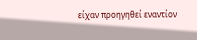είχαν προηγηθεί εναντίον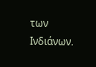των Ινδιάνων.